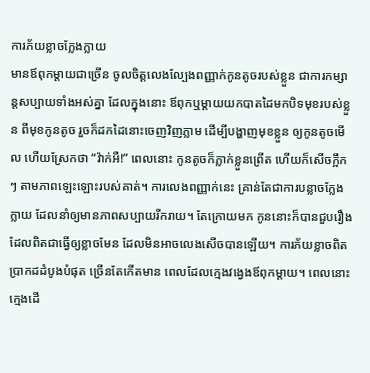ការភ័យខ្លាចក្លែងក្លាយ
មានឪពុកម្តាយជាច្រើន ចូលចិត្តលេងល្បែងពញ្ញាក់កូនតូចរបស់ខ្លួន ជាការកម្សាន្តសប្បាយទាំងអស់គ្នា ដែលក្នុងនោះ ឪពុកឬម្តាយយកបាតដៃមកបិទមុខរបស់ខ្លួន ពីមុខកូនតូច រួចក៏ដកដៃនោះចេញវិញភ្លាម ដើម្បីបង្ហាញមុខខ្លួន ឲ្យកូនតូចមើល ហើយស្រែកថា “វ៉ាក់អឺ!” ពេលនោះ កូនតូចក៏ភ្លាក់ខ្លួនព្រើត ហើយក៏សើចក្អឹកៗ តាមភាពឡេះឡោះរបស់គាត់។ ការលេងពញ្ញាក់នេះ គ្រាន់តែជាការបន្លាចក្លែងក្លាយ ដែលនាំឲ្យមានភាពសប្បាយរីករាយ។ តែក្រោយមក កូននោះក៏បានជួបរឿងដែលពិតជាធ្វើឲ្យខ្លាចមែន ដែលមិនអាចលេងសើចបានឡើយ។ ការភ័យខ្លាចពិតប្រាកដដំបូងបំផុត ច្រើនតែកើតមាន ពេលដែលក្មេងវង្វេងឪពុកម្តាយ។ ពេលនោះ ក្មេងដើ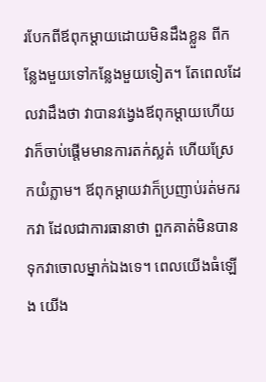របែកពីឪពុកម្តាយដោយមិនដឹងខ្លួន ពីកន្លែងមួយទៅកន្លែងមួយទៀត។ តែពេលដែលវាដឹងថា វាបានវង្វេងឪពុកម្តាយហើយ វាក៏ចាប់ផ្តើមមានការតក់ស្លត់ ហើយស្រែកយំភ្លាម។ ឪពុកម្តាយវាក៏ប្រញាប់រត់មករកវា ដែលជាការធានាថា ពួកគាត់មិនបានទុកវាចោលម្នាក់ឯងទេ។ ពេលយើងធំឡើង យើង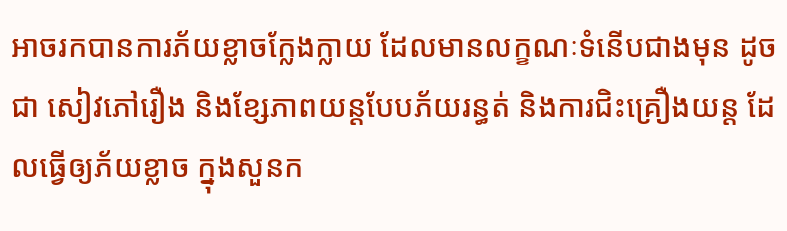អាចរកបានការភ័យខ្លាចក្លែងក្លាយ ដែលមានលក្ខណៈទំនើបជាងមុន ដូចជា សៀវភៅរឿង និងខ្សែភាពយន្តបែបភ័យរន្ធត់ និងការជិះគ្រឿងយន្ត ដែលធ្វើឲ្យភ័យខ្លាច ក្នុងសួនក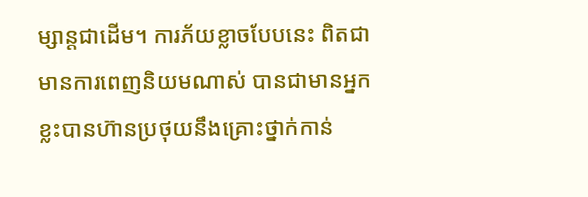ម្សាន្តជាដើម។ ការភ័យខ្លាចបែបនេះ ពិតជាមានការពេញនិយមណាស់ បានជាមានអ្នកខ្លះបានហ៊ានប្រថុយនឹងគ្រោះថ្នាក់កាន់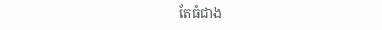តែធំជាង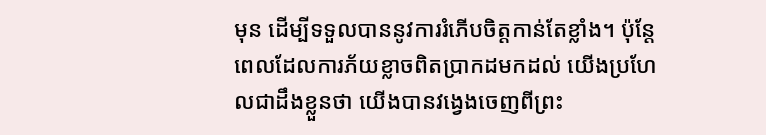មុន ដើម្បីទទួលបាននូវការរំភើបចិត្តកាន់តែខ្លាំង។ ប៉ុន្តែ ពេលដែលការភ័យខ្លាចពិតប្រាកដមកដល់ យើងប្រហែលជាដឹងខ្លួនថា យើងបានវង្វេងចេញពីព្រះ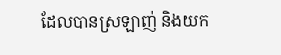ដែលបានស្រឡាញ់ និងយក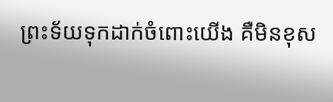ព្រះទ័យទុកដាក់ចំពោះយើង គឺមិនខុស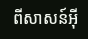ពីសាសន៍អ៊ី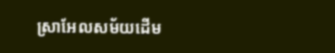ស្រាអែលសម័យដើម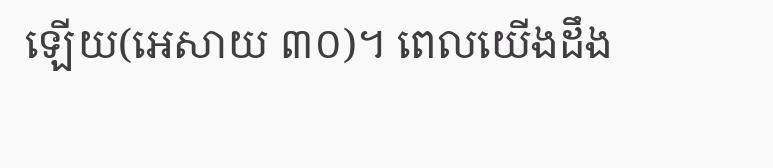ឡើយ(អេសាយ ៣០)។ ពេលយើងដឹង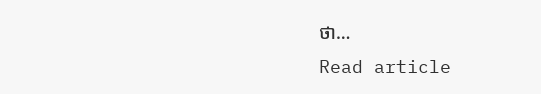ថា…
Read article